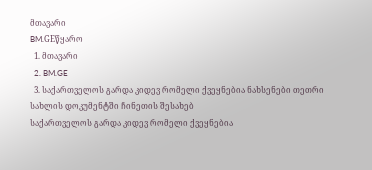მთავარი
BM.GEწყარო
  1. მთავარი
  2. BM.GE
  3. საქართველოს გარდა კიდევ რომელი ქვეყნებია ნახსენები თეთრი სახლის დოკუმენტში ჩინეთის შესახებ
საქართველოს გარდა კიდევ რომელი ქვეყნებია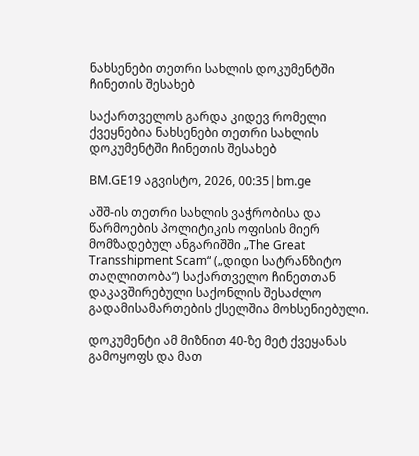ნახსენები თეთრი სახლის დოკუმენტში ჩინეთის შესახებ

საქართველოს გარდა კიდევ რომელი ქვეყნებია ნახსენები თეთრი სახლის დოკუმენტში ჩინეთის შესახებ

BM.GE19 აგვისტო, 2026, 00:35|bm.ge

აშშ-ის თეთრი სახლის ვაჭრობისა და წარმოების პოლიტიკის ოფისის მიერ მომზადებულ ანგარიშში „The Great Transshipment Scam“ („დიდი სატრანზიტო თაღლითობა“) საქართველო ჩინეთთან დაკავშირებული საქონლის შესაძლო გადამისამართების ქსელშია მოხსენიებული.

დოკუმენტი ამ მიზნით 40-ზე მეტ ქვეყანას გამოყოფს და მათ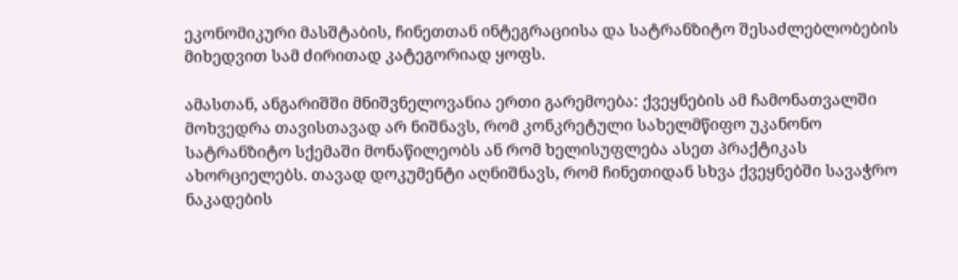ეკონომიკური მასშტაბის, ჩინეთთან ინტეგრაციისა და სატრანზიტო შესაძლებლობების მიხედვით სამ ძირითად კატეგორიად ყოფს.

ამასთან, ანგარიშში მნიშვნელოვანია ერთი გარემოება: ქვეყნების ამ ჩამონათვალში მოხვედრა თავისთავად არ ნიშნავს, რომ კონკრეტული სახელმწიფო უკანონო სატრანზიტო სქემაში მონაწილეობს ან რომ ხელისუფლება ასეთ პრაქტიკას ახორციელებს. თავად დოკუმენტი აღნიშნავს, რომ ჩინეთიდან სხვა ქვეყნებში სავაჭრო ნაკადების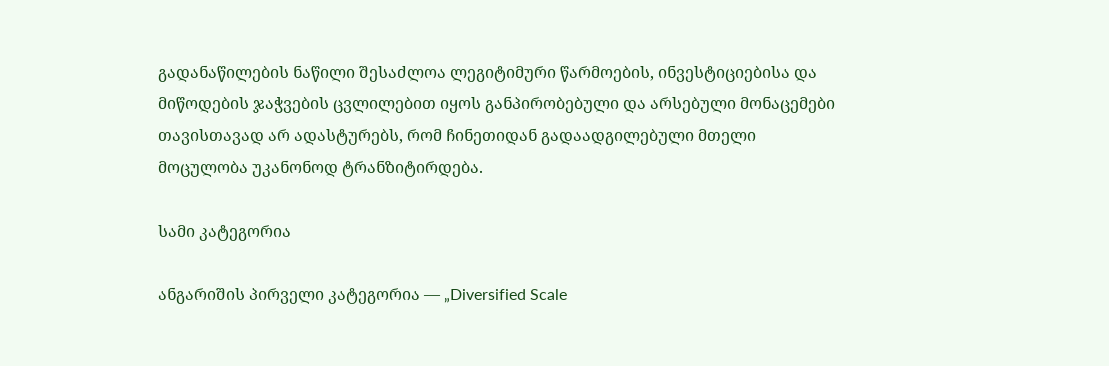გადანაწილების ნაწილი შესაძლოა ლეგიტიმური წარმოების, ინვესტიციებისა და მიწოდების ჯაჭვების ცვლილებით იყოს განპირობებული და არსებული მონაცემები თავისთავად არ ადასტურებს, რომ ჩინეთიდან გადაადგილებული მთელი მოცულობა უკანონოდ ტრანზიტირდება.

სამი კატეგორია

ანგარიშის პირველი კატეგორია — „Diversified Scale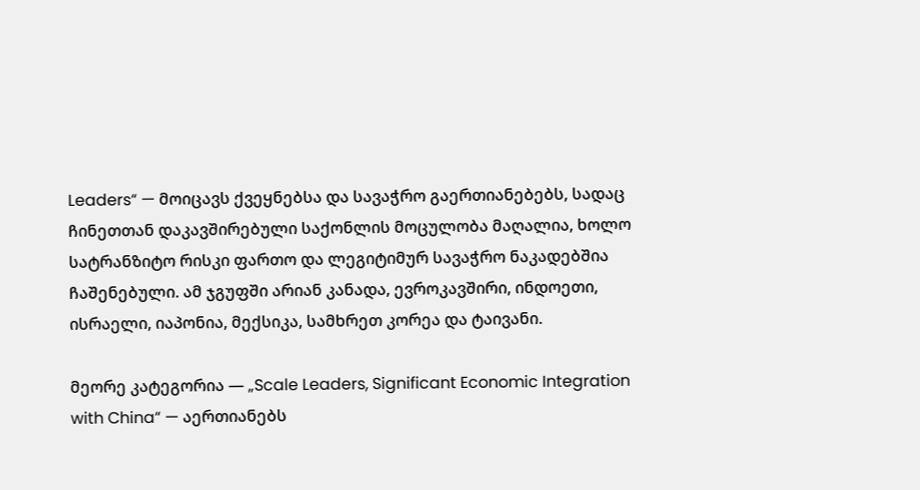Leaders“ — მოიცავს ქვეყნებსა და სავაჭრო გაერთიანებებს, სადაც ჩინეთთან დაკავშირებული საქონლის მოცულობა მაღალია, ხოლო სატრანზიტო რისკი ფართო და ლეგიტიმურ სავაჭრო ნაკადებშია ჩაშენებული. ამ ჯგუფში არიან კანადა, ევროკავშირი, ინდოეთი, ისრაელი, იაპონია, მექსიკა, სამხრეთ კორეა და ტაივანი.

მეორე კატეგორია — „Scale Leaders, Significant Economic Integration with China“ — აერთიანებს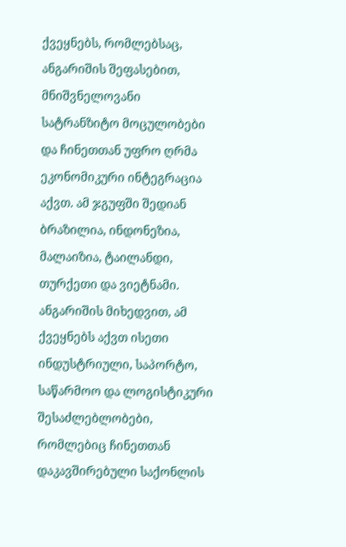ქვეყნებს, რომლებსაც, ანგარიშის შეფასებით, მნიშვნელოვანი სატრანზიტო მოცულობები და ჩინეთთან უფრო ღრმა ეკონომიკური ინტეგრაცია აქვთ. ამ ჯგუფში შედიან ბრაზილია, ინდონეზია, მალაიზია, ტაილანდი, თურქეთი და ვიეტნამი. ანგარიშის მიხედვით, ამ ქვეყნებს აქვთ ისეთი ინდუსტრიული, საპორტო, საწარმოო და ლოგისტიკური შესაძლებლობები, რომლებიც ჩინეთთან დაკავშირებული საქონლის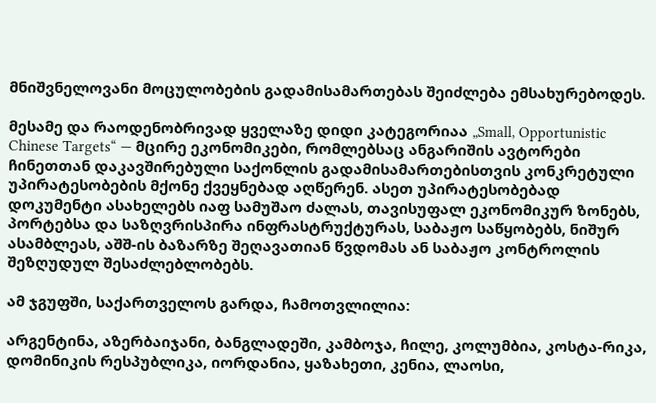მნიშვნელოვანი მოცულობების გადამისამართებას შეიძლება ემსახურებოდეს.

მესამე და რაოდენობრივად ყველაზე დიდი კატეგორიაა „Small, Opportunistic Chinese Targets“ — მცირე ეკონომიკები, რომლებსაც ანგარიშის ავტორები ჩინეთთან დაკავშირებული საქონლის გადამისამართებისთვის კონკრეტული უპირატესობების მქონე ქვეყნებად აღწერენ. ასეთ უპირატესობებად დოკუმენტი ასახელებს იაფ სამუშაო ძალას, თავისუფალ ეკონომიკურ ზონებს, პორტებსა და საზღვრისპირა ინფრასტრუქტურას, საბაჟო საწყობებს, ნიშურ ასამბლეას, აშშ-ის ბაზარზე შეღავათიან წვდომას ან საბაჟო კონტროლის შეზღუდულ შესაძლებლობებს.

ამ ჯგუფში, საქართველოს გარდა, ჩამოთვლილია:

არგენტინა, აზერბაიჯანი, ბანგლადეში, კამბოჯა, ჩილე, კოლუმბია, კოსტა-რიკა, დომინიკის რესპუბლიკა, იორდანია, ყაზახეთი, კენია, ლაოსი,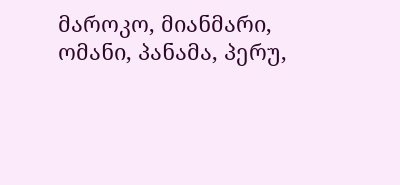მაროკო, მიანმარი, ომანი, პანამა, პერუ,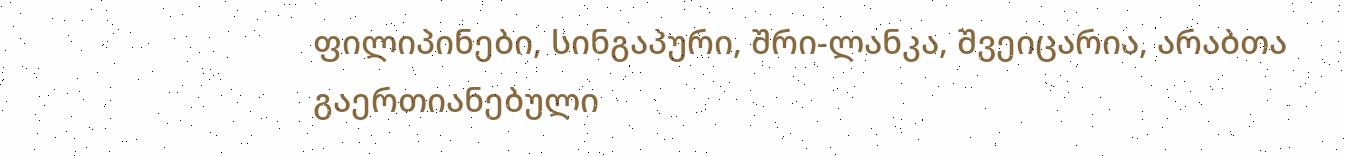ფილიპინები, სინგაპური, შრი-ლანკა, შვეიცარია, არაბთა გაერთიანებული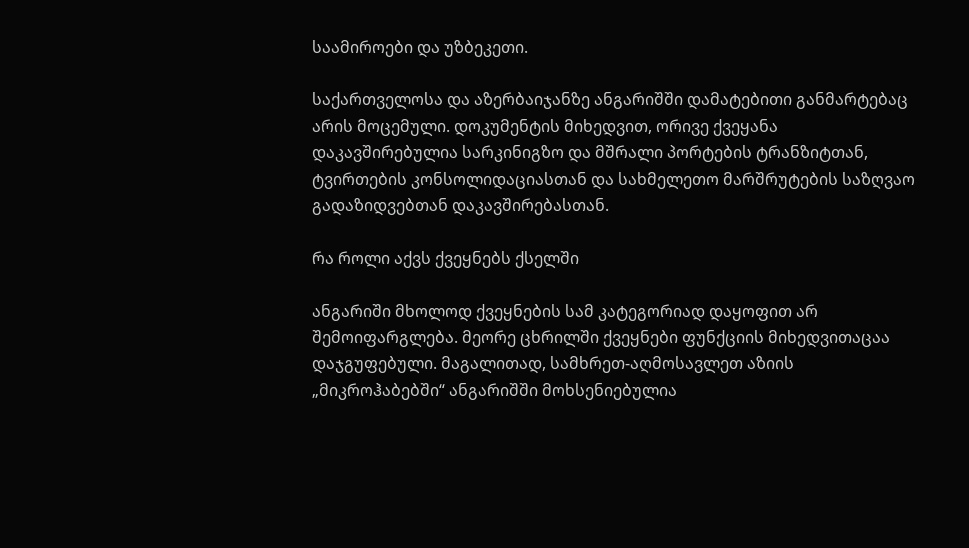საამიროები და უზბეკეთი.

საქართველოსა და აზერბაიჯანზე ანგარიშში დამატებითი განმარტებაც არის მოცემული. დოკუმენტის მიხედვით, ორივე ქვეყანა დაკავშირებულია სარკინიგზო და მშრალი პორტების ტრანზიტთან, ტვირთების კონსოლიდაციასთან და სახმელეთო მარშრუტების საზღვაო გადაზიდვებთან დაკავშირებასთან.

რა როლი აქვს ქვეყნებს ქსელში

ანგარიში მხოლოდ ქვეყნების სამ კატეგორიად დაყოფით არ შემოიფარგლება. მეორე ცხრილში ქვეყნები ფუნქციის მიხედვითაცაა დაჯგუფებული. მაგალითად, სამხრეთ-აღმოსავლეთ აზიის „მიკროჰაბებში“ ანგარიშში მოხსენიებულია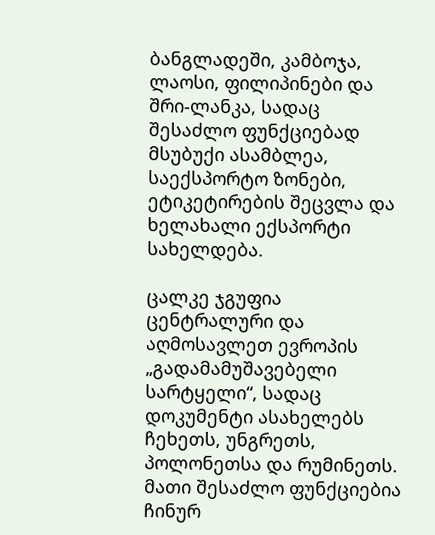ბანგლადეში, კამბოჯა, ლაოსი, ფილიპინები და შრი-ლანკა, სადაც შესაძლო ფუნქციებად მსუბუქი ასამბლეა, საექსპორტო ზონები, ეტიკეტირების შეცვლა და ხელახალი ექსპორტი სახელდება.

ცალკე ჯგუფია ცენტრალური და აღმოსავლეთ ევროპის „გადამამუშავებელი სარტყელი“, სადაც დოკუმენტი ასახელებს ჩეხეთს, უნგრეთს, პოლონეთსა და რუმინეთს. მათი შესაძლო ფუნქციებია ჩინურ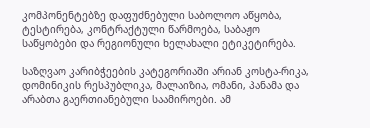კომპონენტებზე დაფუძნებული საბოლოო აწყობა, ტესტირება, კონტრაქტული წარმოება, საბაჟო საწყობები და რეგიონული ხელახალი ეტიკეტირება.

საზღვაო კარიბჭეების კატეგორიაში არიან კოსტა-რიკა, დომინიკის რესპუბლიკა, მალაიზია, ომანი, პანამა და არაბთა გაერთიანებული საამიროები. ამ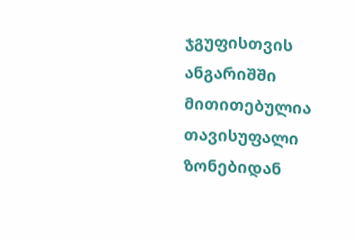ჯგუფისთვის ანგარიშში მითითებულია თავისუფალი ზონებიდან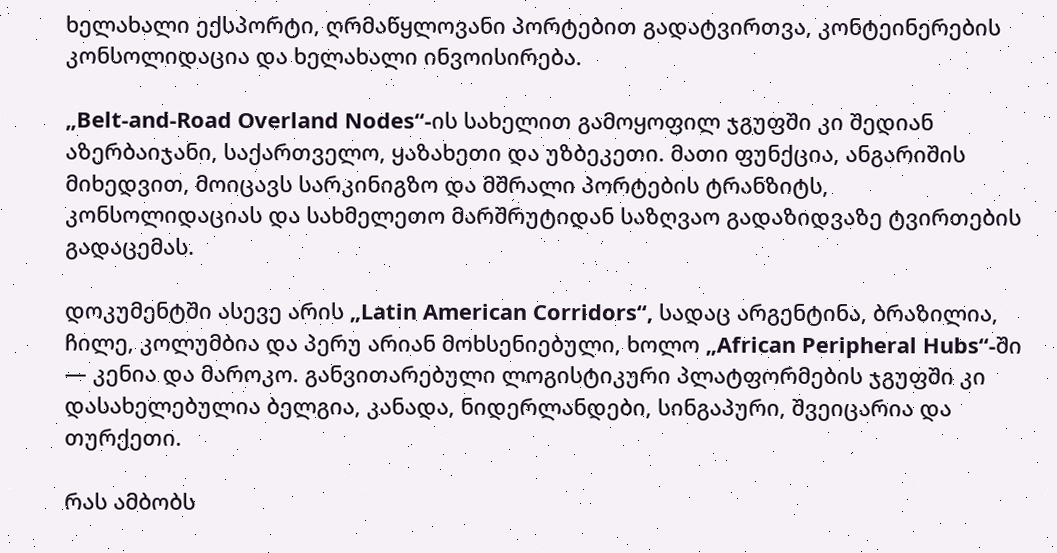ხელახალი ექსპორტი, ღრმაწყლოვანი პორტებით გადატვირთვა, კონტეინერების კონსოლიდაცია და ხელახალი ინვოისირება.

„Belt-and-Road Overland Nodes“-ის სახელით გამოყოფილ ჯგუფში კი შედიან აზერბაიჯანი, საქართველო, ყაზახეთი და უზბეკეთი. მათი ფუნქცია, ანგარიშის მიხედვით, მოიცავს სარკინიგზო და მშრალი პორტების ტრანზიტს, კონსოლიდაციას და სახმელეთო მარშრუტიდან საზღვაო გადაზიდვაზე ტვირთების გადაცემას.

დოკუმენტში ასევე არის „Latin American Corridors“, სადაც არგენტინა, ბრაზილია, ჩილე, კოლუმბია და პერუ არიან მოხსენიებული, ხოლო „African Peripheral Hubs“-ში — კენია და მაროკო. განვითარებული ლოგისტიკური პლატფორმების ჯგუფში კი დასახელებულია ბელგია, კანადა, ნიდერლანდები, სინგაპური, შვეიცარია და თურქეთი.

რას ამბობს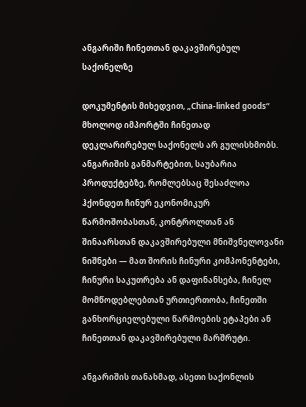ანგარიში ჩინეთთან დაკავშირებულ საქონელზე

დოკუმენტის მიხედვით, „China-linked goods“ მხოლოდ იმპორტში ჩინეთად დეკლარირებულ საქონელს არ გულისხმობს. ანგარიშის განმარტებით, საუბარია პროდუქტებზე, რომლებსაც შესაძლოა ჰქონდეთ ჩინურ ეკონომიკურ წარმოშობასთან, კონტროლთან ან შინაარსთან დაკავშირებული მნიშვნელოვანი ნიშნები — მათ შორის ჩინური კომპონენტები, ჩინური საკუთრება ან დაფინანსება, ჩინელ მომწოდებლებთან ურთიერთობა, ჩინეთში განხორციელებული წარმოების ეტაპები ან ჩინეთთან დაკავშირებული მარშრუტი.

ანგარიშის თანახმად, ასეთი საქონლის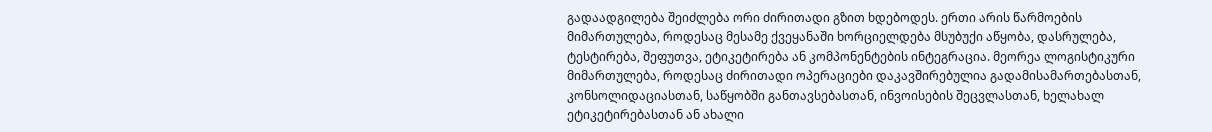გადაადგილება შეიძლება ორი ძირითადი გზით ხდებოდეს. ერთი არის წარმოების მიმართულება, როდესაც მესამე ქვეყანაში ხორციელდება მსუბუქი აწყობა, დასრულება, ტესტირება, შეფუთვა, ეტიკეტირება ან კომპონენტების ინტეგრაცია. მეორეა ლოგისტიკური მიმართულება, როდესაც ძირითადი ოპერაციები დაკავშირებულია გადამისამართებასთან, კონსოლიდაციასთან, საწყობში განთავსებასთან, ინვოისების შეცვლასთან, ხელახალ ეტიკეტირებასთან ან ახალი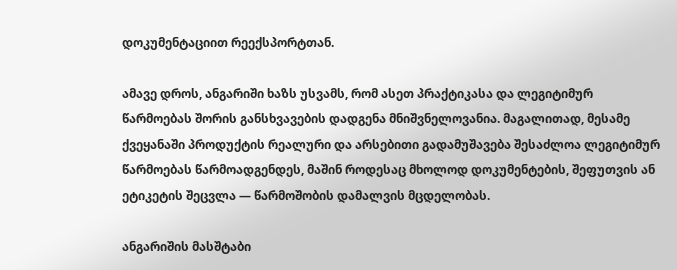დოკუმენტაციით რეექსპორტთან.

ამავე დროს, ანგარიში ხაზს უსვამს, რომ ასეთ პრაქტიკასა და ლეგიტიმურ წარმოებას შორის განსხვავების დადგენა მნიშვნელოვანია. მაგალითად, მესამე ქვეყანაში პროდუქტის რეალური და არსებითი გადამუშავება შესაძლოა ლეგიტიმურ წარმოებას წარმოადგენდეს, მაშინ როდესაც მხოლოდ დოკუმენტების, შეფუთვის ან ეტიკეტის შეცვლა — წარმოშობის დამალვის მცდელობას.

ანგარიშის მასშტაბი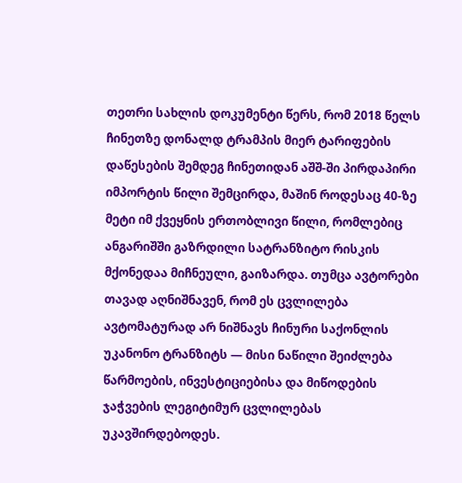თეთრი სახლის დოკუმენტი წერს, რომ 2018 წელს ჩინეთზე დონალდ ტრამპის მიერ ტარიფების დაწესების შემდეგ ჩინეთიდან აშშ-ში პირდაპირი იმპორტის წილი შემცირდა, მაშინ როდესაც 40-ზე მეტი იმ ქვეყნის ერთობლივი წილი, რომლებიც ანგარიშში გაზრდილი სატრანზიტო რისკის მქონედაა მიჩნეული, გაიზარდა. თუმცა ავტორები თავად აღნიშნავენ, რომ ეს ცვლილება ავტომატურად არ ნიშნავს ჩინური საქონლის უკანონო ტრანზიტს — მისი ნაწილი შეიძლება წარმოების, ინვესტიციებისა და მიწოდების ჯაჭვების ლეგიტიმურ ცვლილებას უკავშირდებოდეს.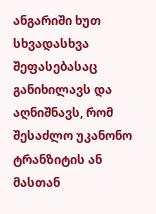ანგარიში ხუთ სხვადასხვა შეფასებასაც განიხილავს და აღნიშნავს, რომ შესაძლო უკანონო ტრანზიტის ან მასთან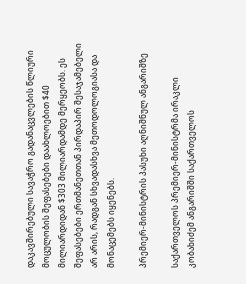დაკავშირებული სავაჭრო გადანაცვლების წლიური მოცულობის შეფასებები დაახლოებით $40 მილიარდიდან $303 მილიარდამდე მერყეობს. ეს შეფასებები ერთმანეთთან პირდაპირ შესაჯამებელი არ არის, რადგან სხვადასხვა მეთოდოლოგიასა და მონაცემებს იყენებს.

პრემიერ-მინისტრის პასუხი აღნიშნულ ანგარიშზე

საქართველოს პრემიერ-მინისტრმა ირაკლი კობახიძემ ანგარიშში საქართველოს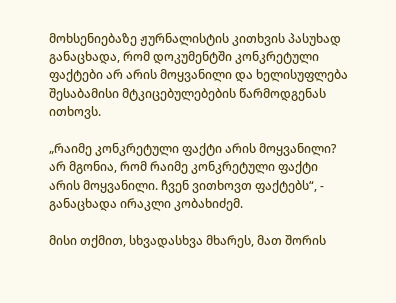მოხსენიებაზე ჟურნალისტის კითხვის პასუხად განაცხადა, რომ დოკუმენტში კონკრეტული ფაქტები არ არის მოყვანილი და ხელისუფლება შესაბამისი მტკიცებულებების წარმოდგენას ითხოვს.

„რაიმე კონკრეტული ფაქტი არის მოყვანილი? არ მგონია, რომ რაიმე კონკრეტული ფაქტი არის მოყვანილი. ჩვენ ვითხოვთ ფაქტებს“, - განაცხადა ირაკლი კობახიძემ.

მისი თქმით, სხვადასხვა მხარეს, მათ შორის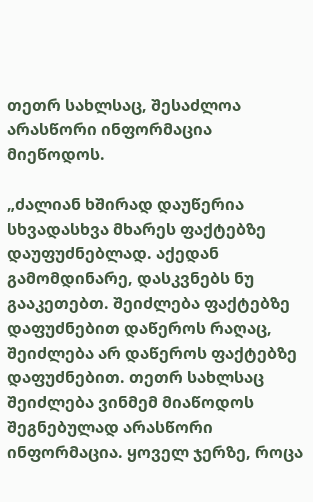თეთრ სახლსაც, შესაძლოა არასწორი ინფორმაცია მიეწოდოს.

„ძალიან ხშირად დაუწერია სხვადასხვა მხარეს ფაქტებზე დაუფუძნებლად. აქედან გამომდინარე, დასკვნებს ნუ გააკეთებთ. შეიძლება ფაქტებზე დაფუძნებით დაწეროს რაღაც, შეიძლება არ დაწეროს ფაქტებზე დაფუძნებით. თეთრ სახლსაც შეიძლება ვინმემ მიაწოდოს შეგნებულად არასწორი ინფორმაცია. ყოველ ჯერზე, როცა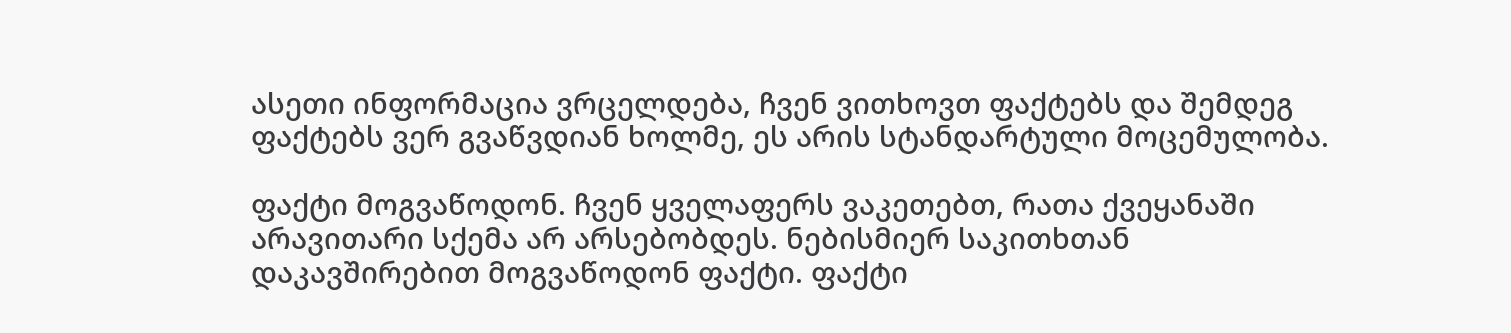ასეთი ინფორმაცია ვრცელდება, ჩვენ ვითხოვთ ფაქტებს და შემდეგ ფაქტებს ვერ გვაწვდიან ხოლმე, ეს არის სტანდარტული მოცემულობა.

ფაქტი მოგვაწოდონ. ჩვენ ყველაფერს ვაკეთებთ, რათა ქვეყანაში არავითარი სქემა არ არსებობდეს. ნებისმიერ საკითხთან დაკავშირებით მოგვაწოდონ ფაქტი. ფაქტი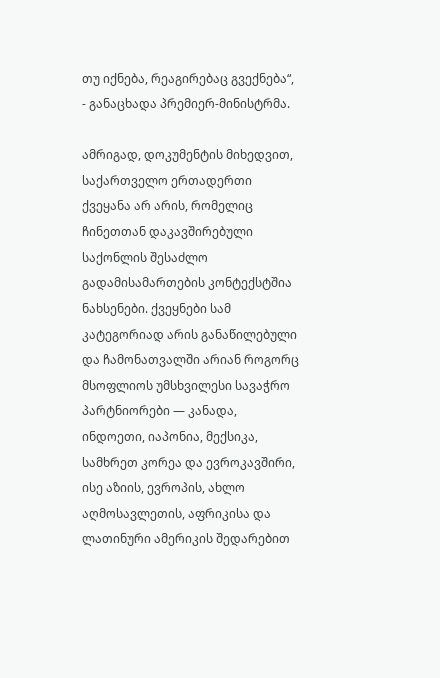თუ იქნება, რეაგირებაც გვექნება“, - განაცხადა პრემიერ-მინისტრმა.

ამრიგად, დოკუმენტის მიხედვით, საქართველო ერთადერთი ქვეყანა არ არის, რომელიც ჩინეთთან დაკავშირებული საქონლის შესაძლო გადამისამართების კონტექსტშია ნახსენები. ქვეყნები სამ კატეგორიად არის განაწილებული და ჩამონათვალში არიან როგორც მსოფლიოს უმსხვილესი სავაჭრო პარტნიორები — კანადა, ინდოეთი, იაპონია, მექსიკა, სამხრეთ კორეა და ევროკავშირი, ისე აზიის, ევროპის, ახლო აღმოსავლეთის, აფრიკისა და ლათინური ამერიკის შედარებით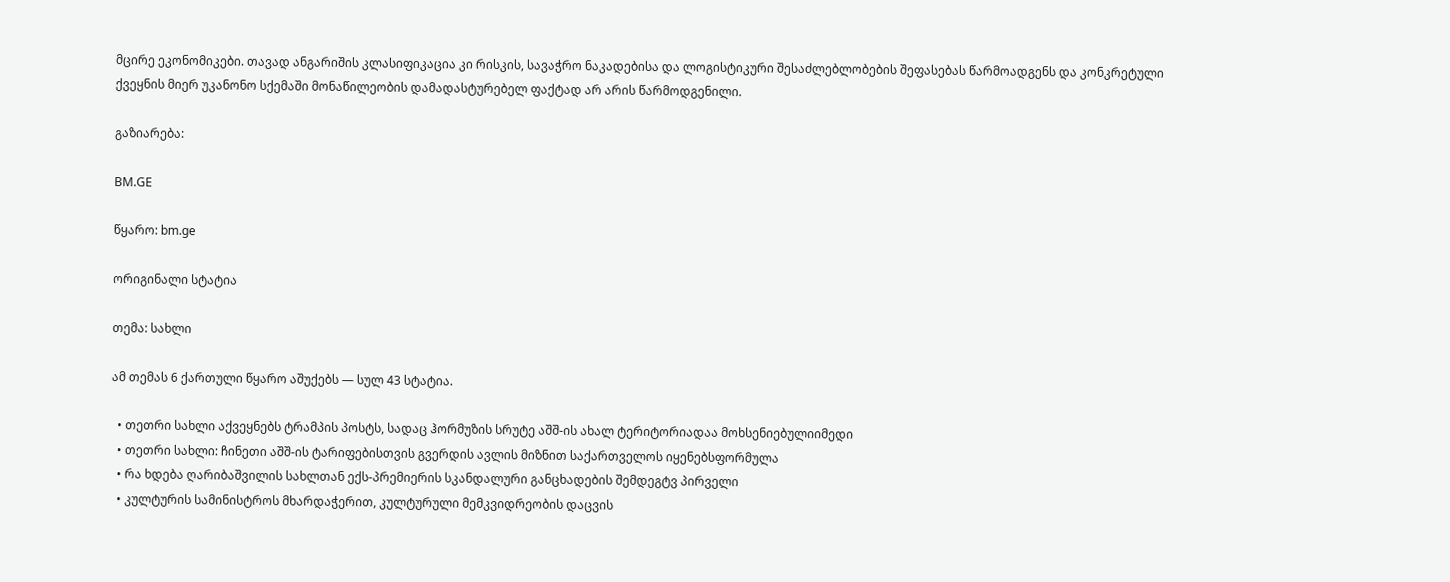მცირე ეკონომიკები. თავად ანგარიშის კლასიფიკაცია კი რისკის, სავაჭრო ნაკადებისა და ლოგისტიკური შესაძლებლობების შეფასებას წარმოადგენს და კონკრეტული ქვეყნის მიერ უკანონო სქემაში მონაწილეობის დამადასტურებელ ფაქტად არ არის წარმოდგენილი.

გაზიარება:

BM.GE

წყარო: bm.ge

ორიგინალი სტატია

თემა: სახლი

ამ თემას 6 ქართული წყარო აშუქებს — სულ 43 სტატია.

  • თეთრი სახლი აქვეყნებს ტრამპის პოსტს, სადაც ჰორმუზის სრუტე აშშ-ის ახალ ტერიტორიადაა მოხსენიებულიიმედი
  • თეთრი სახლი: ჩინეთი აშშ-ის ტარიფებისთვის გვერდის ავლის მიზნით საქართველოს იყენებსფორმულა
  • რა ხდება ღარიბაშვილის სახლთან ექს-პრემიერის სკანდალური განცხადების შემდეგტვ პირველი
  • კულტურის სამინისტროს მხარდაჭერით, კულტურული მემკვიდრეობის დაცვის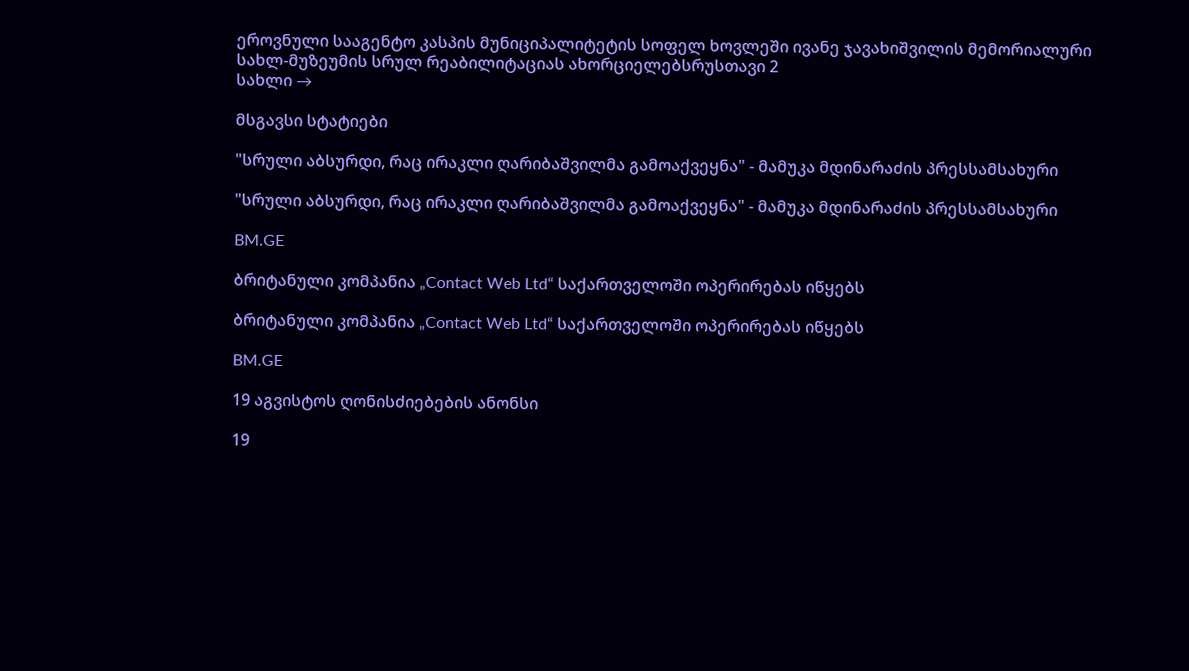ეროვნული სააგენტო კასპის მუნიციპალიტეტის სოფელ ხოვლეში ივანე ჯავახიშვილის მემორიალური სახლ-მუზეუმის სრულ რეაბილიტაციას ახორციელებსრუსთავი 2
სახლი →

მსგავსი სტატიები

"სრული აბსურდი, რაც ირაკლი ღარიბაშვილმა გამოაქვეყნა" - მამუკა მდინარაძის პრესსამსახური

"სრული აბსურდი, რაც ირაკლი ღარიბაშვილმა გამოაქვეყნა" - მამუკა მდინარაძის პრესსამსახური

BM.GE

ბრიტანული კომპანია „Contact Web Ltd“ საქართველოში ოპერირებას იწყებს

ბრიტანული კომპანია „Contact Web Ltd“ საქართველოში ოპერირებას იწყებს

BM.GE

19 აგვისტოს ღონისძიებების ანონსი

19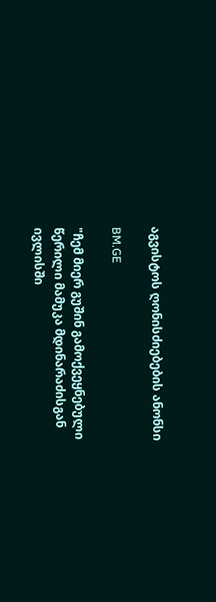აგვისტოს ღონისძიებების ანონსი

BM.GE

"ჩემ მიერ გუშინ გამოქვეყნებული წერილი მამუკა მდინარაძისგან ივლისში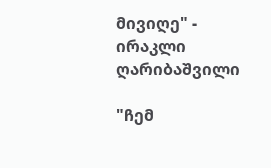მივიღე" - ირაკლი ღარიბაშვილი

"ჩემ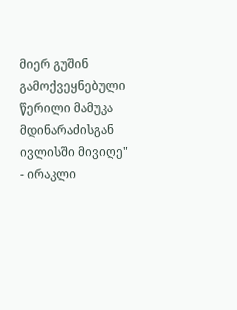მიერ გუშინ გამოქვეყნებული წერილი მამუკა მდინარაძისგან ივლისში მივიღე" - ირაკლი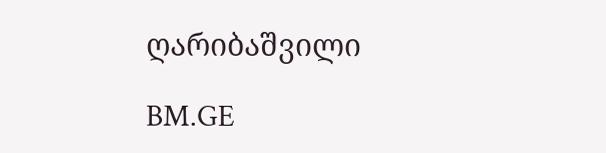ღარიბაშვილი

BM.GE